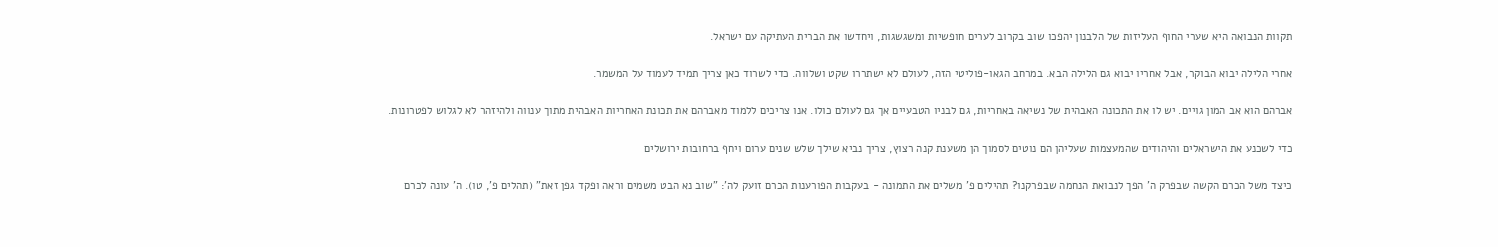תקוות הנבואה היא שערי החוף העליזות של הלבנון יהפכו שוב בקרוב לערים חופשיות ומשגשגות, ויחדשו את הברית העתיקה עם ישראל.

אחרי הלילה יבוא הבוקר, אבל אחריו יבוא גם הלילה הבא. במרחב הגאו-פוליטי הזה, לעולם לא ישתררו שקט ושלווה. כדי לשרוד כאן צריך תמיד לעמוד על המשמר.

אברהם הוא אב המון גויים. יש לו את התכונה האבהית של נשיאה באחריות, גם לבניו הטבעיים אך גם לעולם כולו. אנו צריכים ללמוד מאברהם את תכונת האחריות האבהית מתוך ענווה ולהיזהר לא לגלוש לפטרונות.

כדי לשכנע את הישראלים והיהודים שהמעצמות שעליהן הם נוטים לסמוך הן משענת קנה רצוץ, צריך נביא שילך שלש שנים ערום ויחף ברחובות ירושלים

כיצד משל הכרם הקשה שבפרק ה' הפך לנבואת הנחמה שבפרקנו? תהילים פ' משלים את התמונה - בעקבות הפורענות הכרם זועק לה': "שוב נא הבט משמים וראה ופקד גפן זאת" (תהלים פ', טו). ה' עונה לכרם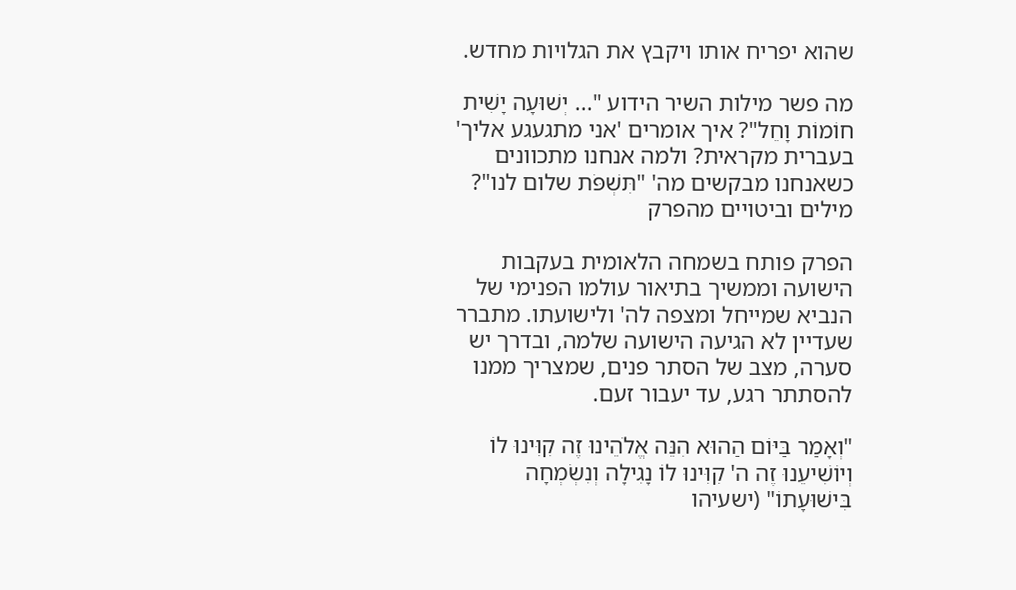שהוא יפריח אותו ויקבץ את הגלויות מחדש.

מה פשר מילות השיר הידוע "... יְשׁוּעָה יָשִׁית חוֹמוֹת וָחֵל"? איך אומרים 'אני מתגעגע אליך' בעברית מקראית? ולמה אנחנו מתכוונים כשאנחנו מבקשים מה' "תִּשְׁפֹּת שלום לנו"? מילים וביטויים מהפרק

הפרק פותח בשמחה הלאומית בעקבות הישועה וממשיך בתיאור עולמו הפנימי של הנביא שמייחל ומצפה לה' ולישועתו. מתברר שעדיין לא הגיעה הישועה שלמה, ובדרך יש סערה, מצב של הסתר פנים, שמצריך ממנו להסתתר רגע, עד יעבור זעם.

"וְאָמַר בַּיּוֹם הַהוּא הִנֵּה אֱלֹהֵינוּ זֶה קִוִּינוּ לוֹ וְיוֹשִׁיעֵנוּ זֶה ה' קִוִּינוּ לוֹ נָגִילָה וְנִשְׂמְחָה בִּישׁוּעָתוֹ" (ישעיהו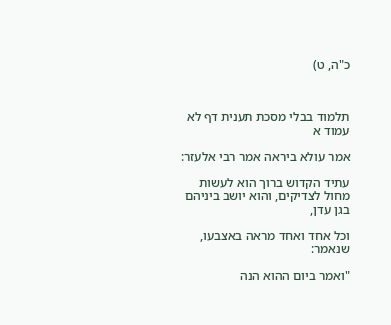כ"ה, ט)



תלמוד בבלי מסכת תענית דף לא עמוד א

אמר עולא ביראה אמר רבי אלעזר:

עתיד הקדוש ברוך הוא לעשות מחול לצדיקים, והוא יושב ביניהם בגן עדן,

וכל אחד ואחד מראה באצבעו, שנאמר:

"ואמר ביום ההוא הנה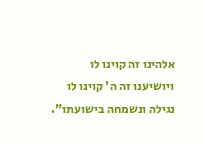אלהינו זה קוינו לו ויושיענו זה ה' קוינו לו נגילה ונשמחה בישועתו".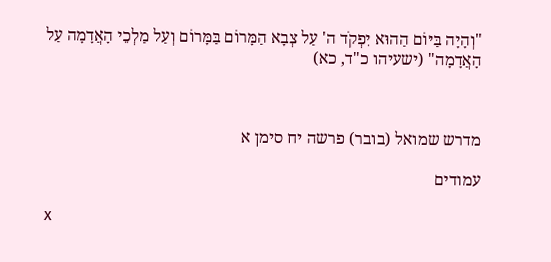"וְהָיָה בַּיּוֹם הַהוּא יִפְקֹד ה' עַל צְבָא הַמָּרוֹם בַּמָּרוֹם וְעַל מַלְכֵי הָאֲדָמָה עַל הָאֲדָמָה" (ישעיהו כ"ד, כא)



מדרש שמואל (בובר) פרשה יח סימן א

עמודים

x